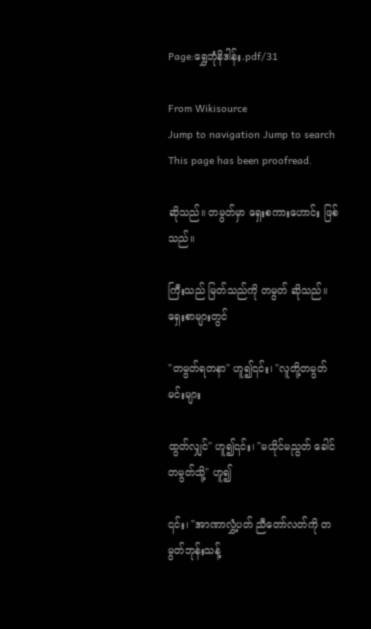Page:ရွှေဘုံနိဒါန်း.pdf/31

From Wikisource
Jump to navigation Jump to search
This page has been proofread.

ဆိုသည်။ တမွတ်မှာ ရှေးစကားဟောင်း ဖြစ်သည်။

ကြီးသည် မြတ်သည်ကို တမွတ် ဆိုသည်။ ရှေးစာများတွင်

"တမွတ်ရတနာ" ဟူ၍၎င်း၊ "လူတို့တမွတ် မင်းများ

ထွတ်လျှင်" ဟူ၍၎င်း၊ "မယိုင်မညွတ် ခေါင်တမွတ်သို့" ဟူ၍

၎င်း၊ "အာဏာလွှံ့ပတ် ညီတော်လတ်ကို တမွတ်ဘုန်းသန့်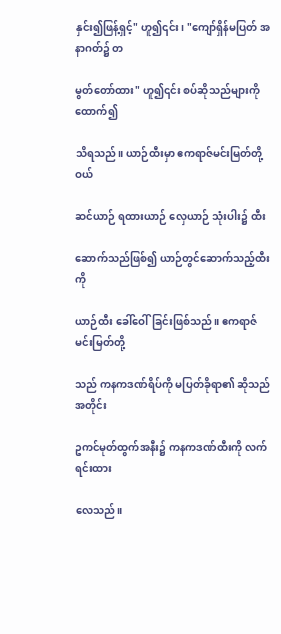နှင်း၍ဖြန့်ရှင့်" ဟူ၍၎င်း၊ "ကျော်ရှိန်မပြတ် အနာဂတ်၌ တ

မွတ်တော်ထား" ဟူ၍၎င်း စပ်ဆိုသည်များကိုထောက်၍

သိရသည်။ ယာဉ်ထီးမှာ ဧကရာဇ်မင်းမြတ်တို့ဝယ်

ဆင်ယာဉ် ရထားယာဉ် လှေယာဉ် သုံးပါး၌ ထီး

ဆောက်သည်ဖြစ်၍ ယာဉ်တွင်ဆောက်သည့်ထီးကို

ယာဉ်ထီး ခေါ်ဝေါ်ခြင်းဖြစ်သည်။ ဧကရာဇ်မင်းမြတ်တို့

သည် ကနကဒဏ်ရိပ်ကို မပြတ်ခိုရာ၏ ဆိုသည်အတိုင်း

ဥကင်မုတ်ထွက်အနီး၌ ကနကဒဏ်ထီးကို လက်ရင်းထား

လေသည်။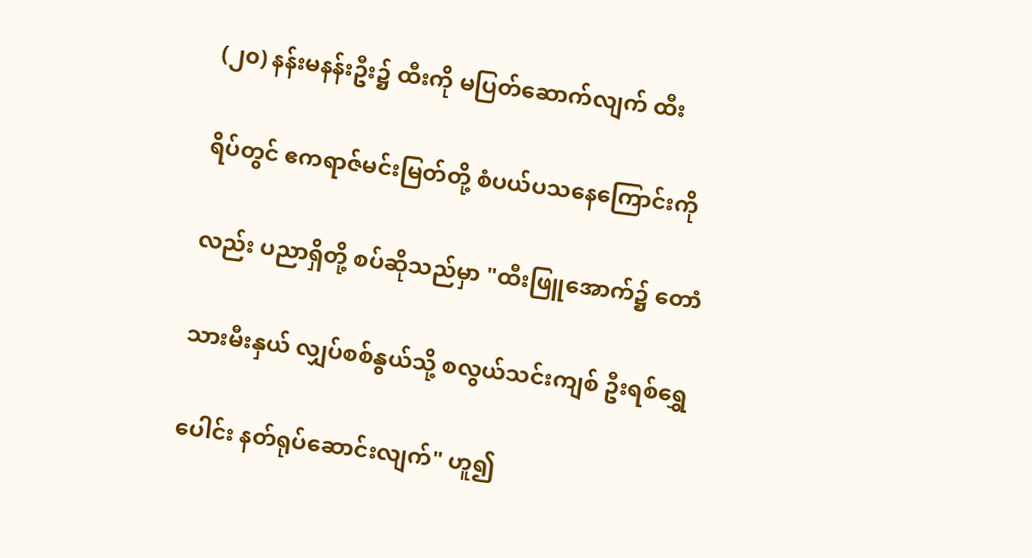(၂၀) နန်းမနန်းဦး၌ ထီးကို မပြတ်ဆောက်လျက် ထီး

ရိပ်တွင် ဧကရာဇ်မင်းမြတ်တို့ စံပယ်ပသနေကြောင်းကို

လည်း ပညာရှိတို့ စပ်ဆိုသည်မှာ "ထီးဖြူအောက်၌ တောံ

သားမီးနှယ် လျှပ်စစ်နွယ်သို့ စလွယ်သင်းကျစ် ဦးရစ်ရွှေ

ပေါင်း နတ်ရုပ်ဆောင်းလျက်" ဟူ၍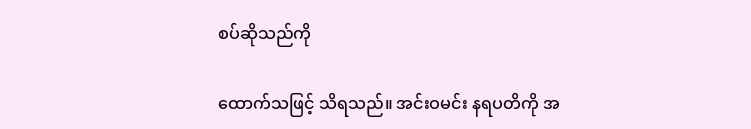စပ်ဆိုသည်ကို

ထောက်သဖြင့် သိရသည်။ အင်းဝမင်း နရပတိကို အ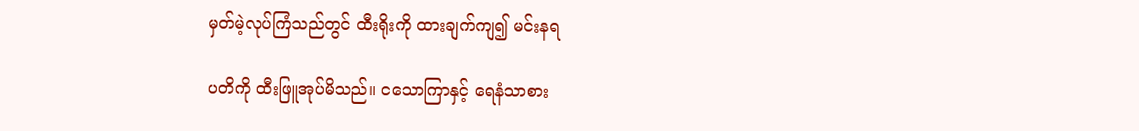မှတ်မဲ့လုပ်ကြံသည်တွင် ထီးရိုးကို ထားချက်ကျ၍ မင်းနရ

ပတိကို ထီးဖြူအုပ်မိသည်။ ငသောကြာနှင့် ရေနံသာစား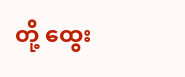တို့ ထွေး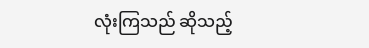လုံးကြသည် ဆိုသည့်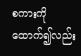စကားကို ထောက်၍လည်း